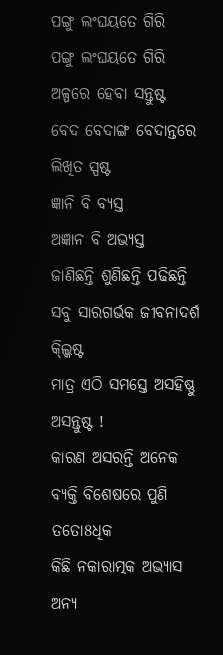ପଙ୍ଗୁ ଲଂଘୟତେ ଗିରି
ପଙ୍ଗୁ ଲଂଘୟତେ ଗିରି
ଅଳ୍ପରେ ହେବା ସନ୍ତୁଷ୍ଟ
ବେଦ ବେଦାଙ୍ଗ ବେଦାନ୍ତରେ ଲିଖିତ ସ୍ପଷ୍ଟ
ଜ୍ଞାନି ବି ବ୍ୟସ୍ତ
ଅଜ୍ଞାନ ବି ଅଭ୍ୟସ୍ତ
ଜାଣିଛନ୍ତି ଶୁଣିଛନ୍ତି ପଢିଛନ୍ତି
ସବୁ ସାରଗର୍ଭକ ଜୀବନାଦର୍ଶ କ୍ଲ୍କିଷ୍ଟ
ମାତ୍ର ଏଠି ସମସ୍ତେ ଅସହିଷ୍ଣୁ ଅସନ୍ତୁଷ୍ଟ !
କାରଣ ଅସରନ୍ତି ଅନେକ
ବ୍ୟକ୍ତି ବିଶେଷରେ ପୁଣି ତତୋ8ଧିକ
କିଛି ନକାରାତ୍ମକ ଅଭ୍ୟାସ
ଅନ୍ୟ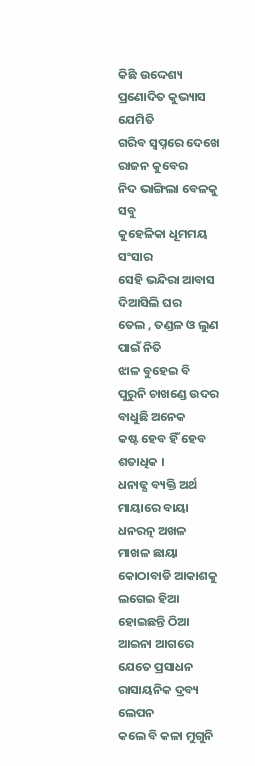କିଛି ଉଦ୍ଦେଶ୍ୟ ପ୍ରଣୋଦିତ କୁଭ୍ୟାସ
ଯେମିତି
ଗରିବ ସ୍ୱପ୍ନରେ ଦେଖେ ରାଜନ କୁବେର
ନିଦ ଭାଙ୍ଗିଲା ବେଳକୁ ସବୁ
କୁହେଳିକା ଧୂମମୟ ସଂସାର
ସେହି ଭନ୍ଦିରା ଆବାସ ଦିଆସିଲି ଘର
ତେଲ , ତଣ୍ଡଳ ଓ ଲୁଣ ପାଇଁ ନିତି
ଝାଳ ବୁହେଇ ବି ପୁରୁନି ଚାଖଣ୍ଡେ ଉଦର
ବାଧୁଛି ଅନେକ
କଷ୍ଟ ହେବ ହିଁ ହେବ ଶତାଧିକ ।
ଧନାଢ୍ଯ ବ୍ୟକ୍ତି ଅର୍ଥ ମାୟାରେ ବାୟା
ଧନରତ୍ନ ଅଖଳ ମାଖଳ ଛାୟା
କୋଠାବାଡି ଆକାଶକୁ ଲଗେଇ ହିଆ ହୋଇଛନ୍ତି ଠିଆ
ଆଇନା ଆଗରେ ଯେତେ ପ୍ରସାଧନ
ରାସାୟନିକ ଦ୍ରବ୍ୟ ଲେପନ
କଲେ ବି କଳା ମୁଗୁନି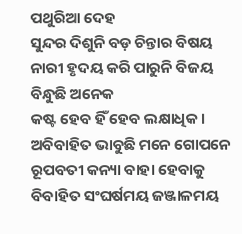ପଥୁରିଆ ଦେହ
ସୁନ୍ଦର ଦିଶୁନି ବଡ଼ ଚିନ୍ତାର ବିଷୟ
ନାରୀ ହୃଦୟ କରି ପାରୁନି ବିଜୟ
ବିନ୍ଧୁଛି ଅନେକ
କଷ୍ଟ ହେବ ହିଁ ହେବ ଲକ୍ଷାଧିକ ।
ଅବିବାହିତ ଭାବୁଛି ମନେ ଗୋପନେ
ରୂପବତୀ କନ୍ୟା ବାହା ହେବାକୁ
ବିବାହିତ ସଂଘର୍ଷମୟ ଜଞ୍ଜାଳମୟ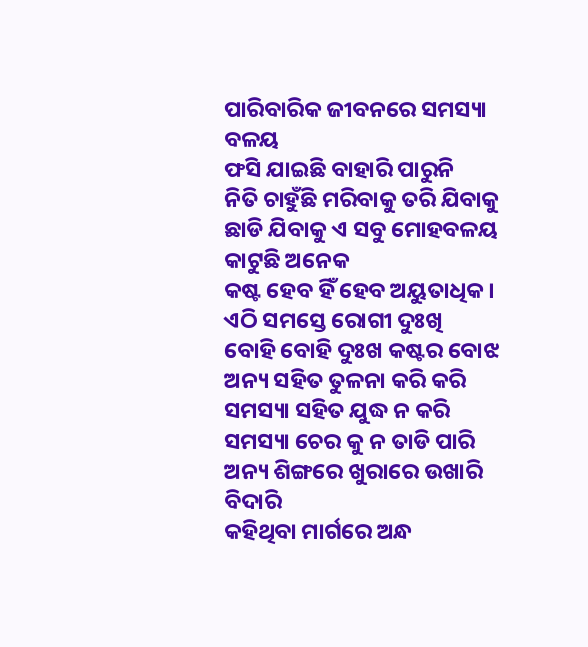ପାରିବାରିକ ଜୀବନରେ ସମସ୍ୟା ବଳୟ
ଫସି ଯାଇଛି ବାହାରି ପାରୁନି
ନିତି ଚାହୁଁଛି ମରିବାକୁ ତରି ଯିବାକୁ
ଛାଡି ଯିବାକୁ ଏ ସବୁ ମୋହବଳୟ
କାଟୁଛି ଅନେକ
କଷ୍ଟ ହେବ ହିଁ ହେବ ଅୟୁତାଧିକ ।
ଏଠି ସମସ୍ତେ ରୋଗୀ ଦୁଃଖି
ବୋହି ବୋହି ଦୁଃଖ କଷ୍ଟର ବୋଝ
ଅନ୍ୟ ସହିତ ତୁଳନା କରି କରି
ସମସ୍ୟା ସହିତ ଯୁଦ୍ଧ ନ କରି
ସମସ୍ୟା ଚେର କୁ ନ ତାଡି ପାରି
ଅନ୍ୟ ଶିଙ୍ଗରେ ଖୁରାରେ ଉଖାରି ବିଦାରି
କହିଥିବା ମାର୍ଗରେ ଅନ୍ଧ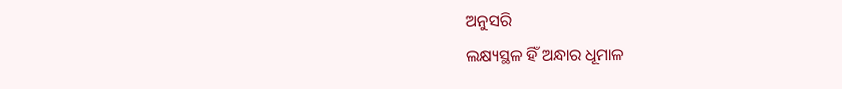ଅନୁସରି
ଲକ୍ଷ୍ୟସ୍ଥଳ ହିଁ ଅନ୍ଧାର ଧୂମାଳ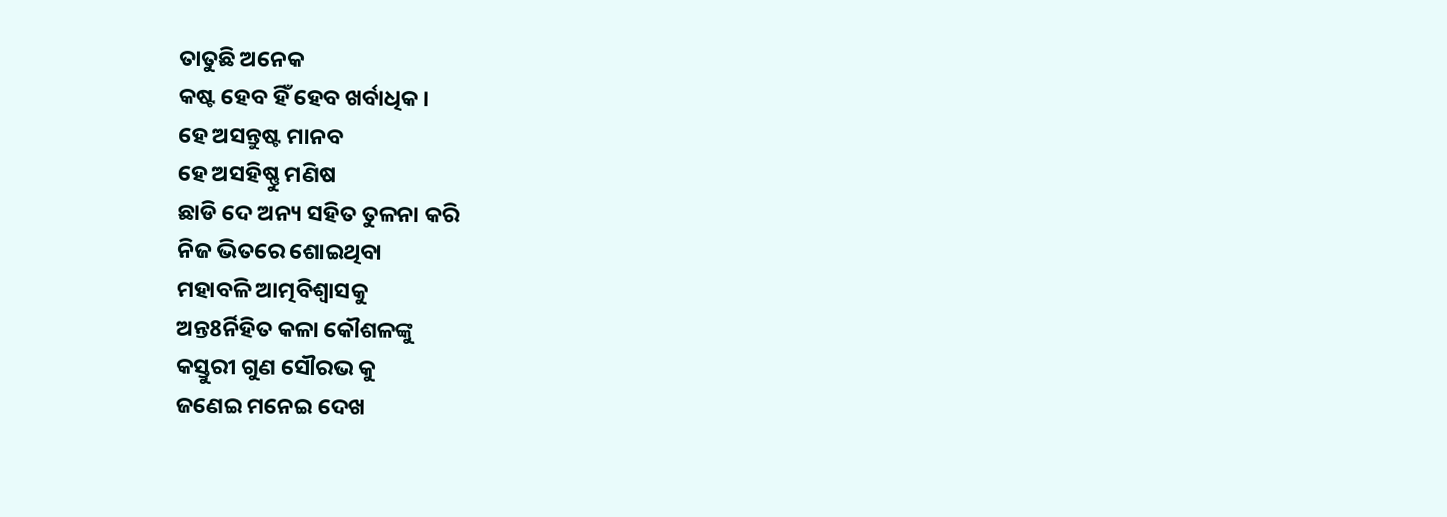ତାତୁଛି ଅନେକ
କଷ୍ଟ ହେବ ହିଁ ହେବ ଖର୍ବାଧିକ ।
ହେ ଅସନ୍ତୁଷ୍ଟ ମାନବ
ହେ ଅସହିଷ୍ଣୁ ମଣିଷ
ଛାଡି ଦେ ଅନ୍ୟ ସହିତ ତୁଳନା କରି
ନିଜ ଭିତରେ ଶୋଇଥିବା
ମହାବଳି ଆତ୍ମବିଶ୍ୱାସକୁ
ଅନ୍ତ8ର୍ନିହିତ କଳା କୌଶଳଙ୍କୁ
କସ୍ତୁରୀ ଗୁଣ ସୌରଭ କୁ
ଜଣେଇ ମନେଇ ଦେଖ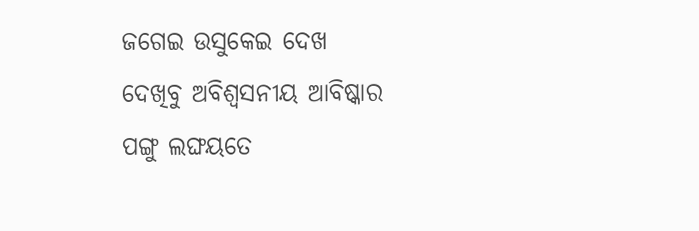ଜଗେଇ ଉସୁକେଇ ଦେଖ
ଦେଖିବୁ ଅବିଶ୍ୱସନୀୟ ଆବିଷ୍କାର
ପଙ୍ଗୁ ଲଙ୍ଘୟତେ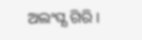ଅଲଂଘ୍ଯ ଗିରି ।